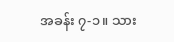အခန်း ၇-၁။ သား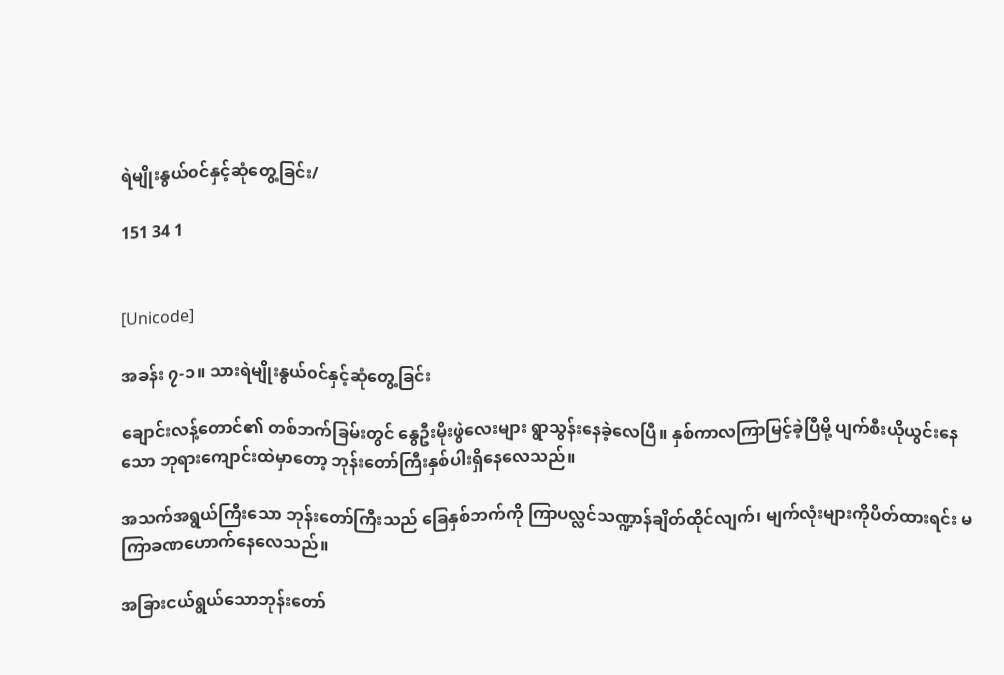ရဲမျိုးနွယ်၀င်နှင့်ဆုံတွေ့ခြင်း/

151 34 1


[Unicode]

အခန်း ၇-၁။ သားရဲမျိုးနွယ်၀င်နှင့်ဆုံတွေ့ခြင်း

ချောင်းလန့်တောင်၏ တစ်ဘက်ခြမ်းတွင် နွေဦးမိုးဖွဲလေးများ ရွာသွန်းနေခဲ့လေပြီ။ နှစ်ကာလကြာမြင့်ခဲ့ပြီမို့ ပျက်စီးယိုယွင်းနေသော ဘုရားကျောင်းထဲမှာတော့ ဘုန်းတော်ကြီးနှစ်ပါးရှိနေလေသည်။

အသက်အရွယ်ကြီးသော ဘုန်းတော်ကြီးသည် ခြေနှစ်ဘက်ကို ကြာပလ္လင်သဏ္ဍာန်ချိတ်ထိုင်လျက်၊ မျက်လုံးများကိုပိတ်ထားရင်း မကြာခဏဟောက်နေလေသည်။

အခြားငယ်ရွယ်သောဘုန်းတော်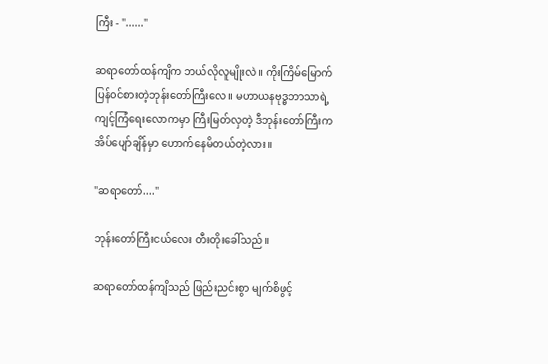ကြီး - "......"

ဆရာတော်ထန်ကျိက ဘယ်လိုလူမျိုးလဲ။ ကိုးကြိမ်မြောက် ပြန်၀င်စားတဲ့ဘုန်းတော်ကြီးလေ။ မဟာယနဗုဒ္ဓဘာသာရဲ့ ကျင့်ကြံရေးလောကမှာ ကြီးမြတ်လှတဲ့ ဒီဘုန်းတော်ကြီးက အိပ်ပျော်ချိန်မှာ ဟောက်နေမိတယ်တဲ့လား။

"ဆရာတော်...."

ဘုန်းတော်ကြီးငယ်လေး တီးတိုး‌ခေါ်သည်။

ဆရာတော်ထန်ကျိသည် ဖြည်းညင်းစွာ မျက်စိဖွင့်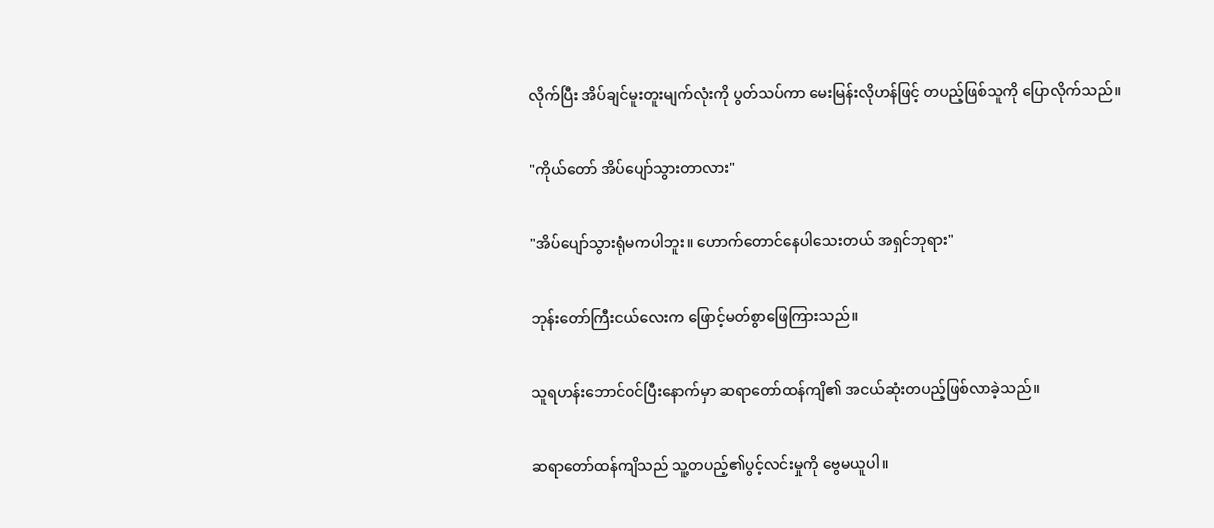လိုက်ပြီး အိပ်ချင်မူးတူးမျက်လုံးကို ပွတ်သပ်ကာ မေးမြန်းလိုဟန်ဖြင့် တပည့်ဖြစ်သူကို ပြောလိုက်သည်။

"ကိုယ်တော် အိပ်ပျော်သွားတာလား"

"အိပ်ပျော်သွားရုံမကပါဘူး။ ဟောက်တောင်နေပါသေးတယ် အရှင်ဘုရား"

ဘုန်းတော်ကြီးငယ်လေးက ဖြောင့်မတ်စွာဖြေကြားသည်။

သူရဟန်းဘောင်၀င်ပြီးနောက်မှာ ဆရာတော်ထန်ကျိ၏ အငယ်ဆုံးတပည့်ဖြစ်လာခဲ့သည်။

ဆရာတော်ထန်ကျိသည် သူ့တပည့်၏ပွင့်လင်းမှုကို ဗွေမယူပါ။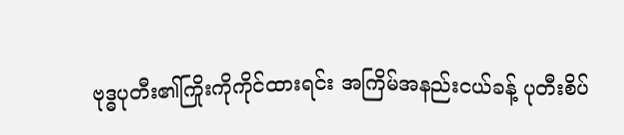ဗုဒ္ဓပုတီး၏ကြိုးကိုကိုင်ထားရင်း အကြိမ်အနည်းငယ်ခန့် ပုတီးစိပ်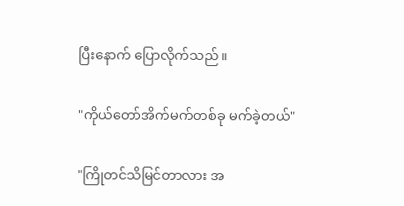ပြီးနောက် ပြောလိုက်သည်။

"ကိုယ်တော်အိက်မက်တစ်ခု မက်ခဲ့တယ်"

"ကြိုတင်သိမြင်တာလား အ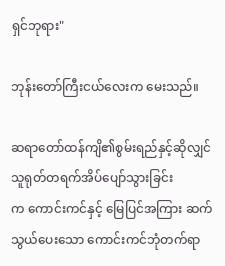ရှင်ဘုရား"

ဘုန်းတော်ကြီးငယ်လေးက မေးသည်။

ဆရာတော်ထန်ကျိ၏စွမ်းရည်နှင့်ဆိုလျှင် သူရုတ်တရက်အိပ်ပျော်သွားခြင်းက ‌ကောင်းကင်နှင့် မြေပြင်အကြား ဆက်သွယ်ပေးသော ကောင်းကင်ဘုံတက်ရာ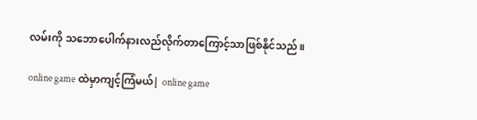လမ်းကို သဘောပေါက်နားလည်လိုက်တာကြောင့်သာဖြစ်နိုင်သည်။

online game ထဲမှာကျင့်ကြံမယ်| online game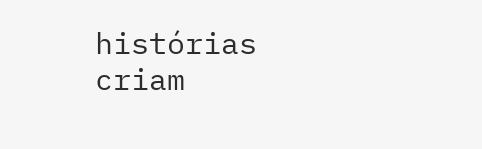histórias criam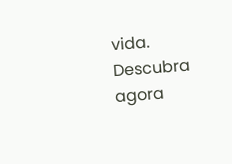vida. Descubra agora